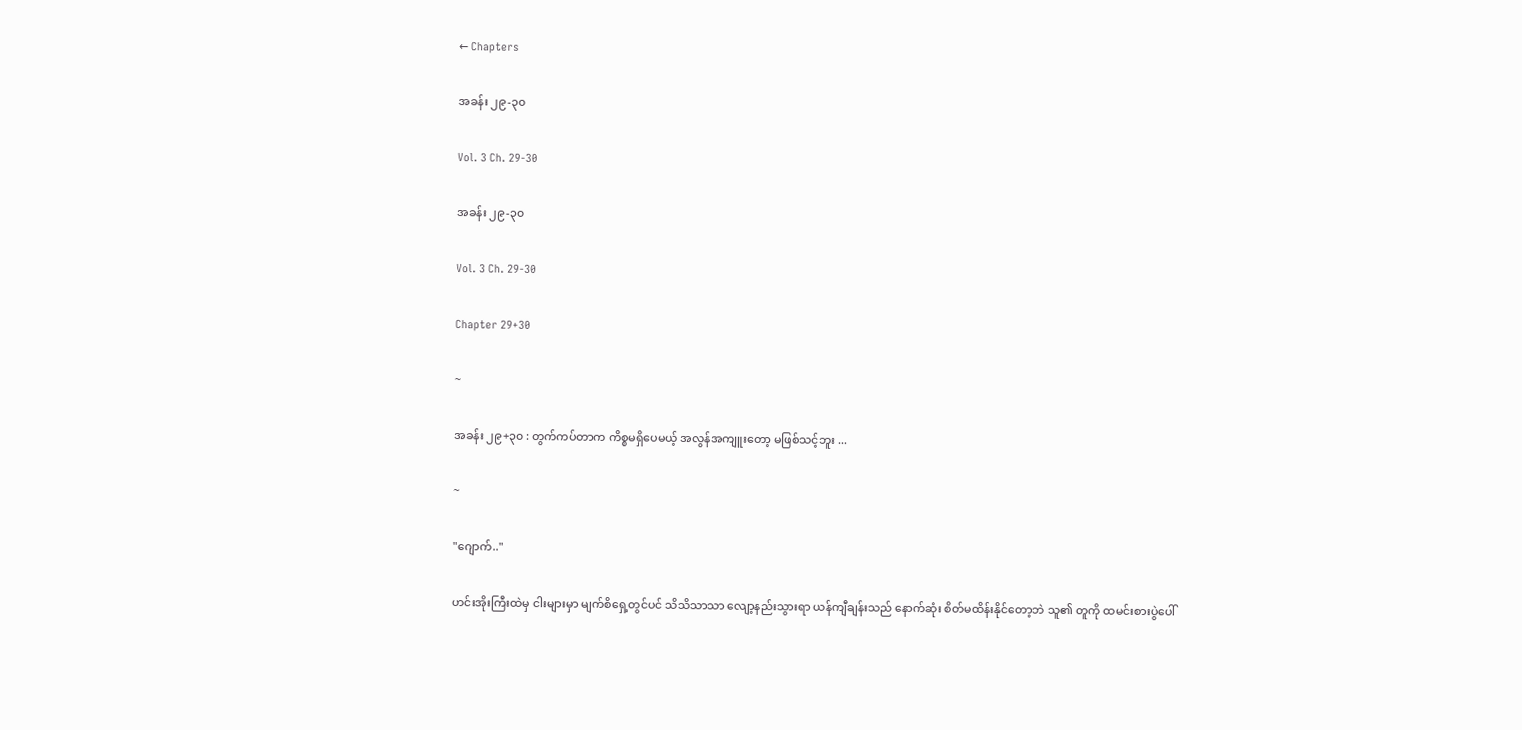← Chapters

အခန်း ၂၉-၃၀

Vol. 3 Ch. 29-30

အခန်း ၂၉-၃၀

Vol. 3 Ch. 29-30

Chapter 29+30

~

အခန်း ၂၉+၃၀ : တွက်ကပ်တာက ကိစ္စမရှိပေမယ့် အလွန်အကျူးတော့ မဖြစ်သင့်ဘူး ...

~

"ဂျောက်.."

ဟင်းအိုးကြီးထဲမှ ငါးများမှာ မျက်စိရှေ့တွင်ပင် သိသိသာသာ လျော့နည်းသွားရာ ယန်ကျီချန်းသည် နောက်ဆုံး စိတ်မထိန်းနိုင်တော့ဘဲ သူ၏ တူကို ထမင်းစားပွဲပေါ်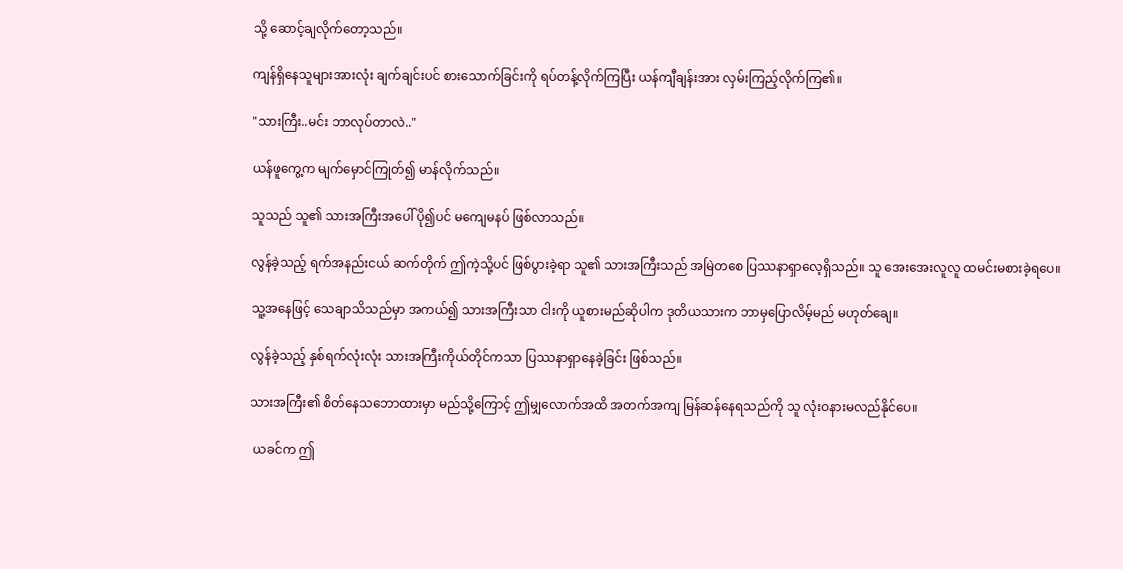သို့ ဆောင့်ချလိုက်တော့သည်။

ကျန်ရှိနေသူများအားလုံး ချက်ချင်းပင် စားသောက်ခြင်းကို ရပ်တန့်လိုက်ကြပြီး ယန်ကျီချန်းအား လှမ်းကြည့်လိုက်ကြ၏။

"သားကြီး..မင်း ဘာလုပ်တာလဲ.."

ယန်ဖူကွေ့က မျက်မှောင်ကြုတ်၍ မာန်လိုက်သည်။

သူသည် သူ၏ သားအကြီးအပေါ် ပို၍ပင် မကျေမနပ် ဖြစ်လာသည်။

လွန်ခဲ့သည့် ရက်အနည်းငယ် ဆက်တိုက် ဤကဲ့သို့ပင် ဖြစ်ပွားခဲ့ရာ သူ၏ သားအကြီးသည် အမြဲတစေ ပြဿနာရှာလေ့ရှိသည်။ သူ အေးအေးလူလူ ထမင်းမစားခဲ့ရပေ။

သူ့အနေဖြင့် သေချာသိသည်မှာ အကယ်၍ သားအကြီးသာ ငါးကို ယူစားမည်ဆိုပါက ဒုတိယသားက ဘာမှပြောလိမ့်မည် မဟုတ်ချေ။

လွန်ခဲ့သည့် နှစ်ရက်လုံးလုံး သားအကြီးကိုယ်တိုင်ကသာ ပြဿနာရှာနေခဲ့ခြင်း ဖြစ်သည်။

သားအကြီး၏ စိတ်နေသဘောထားမှာ မည်သို့ကြောင့် ဤမျှလောက်အထိ အတက်အကျ မြန်ဆန်နေရသည်ကို သူ လုံးဝနားမလည်နိုင်ပေ။

 ယခင်က ဤ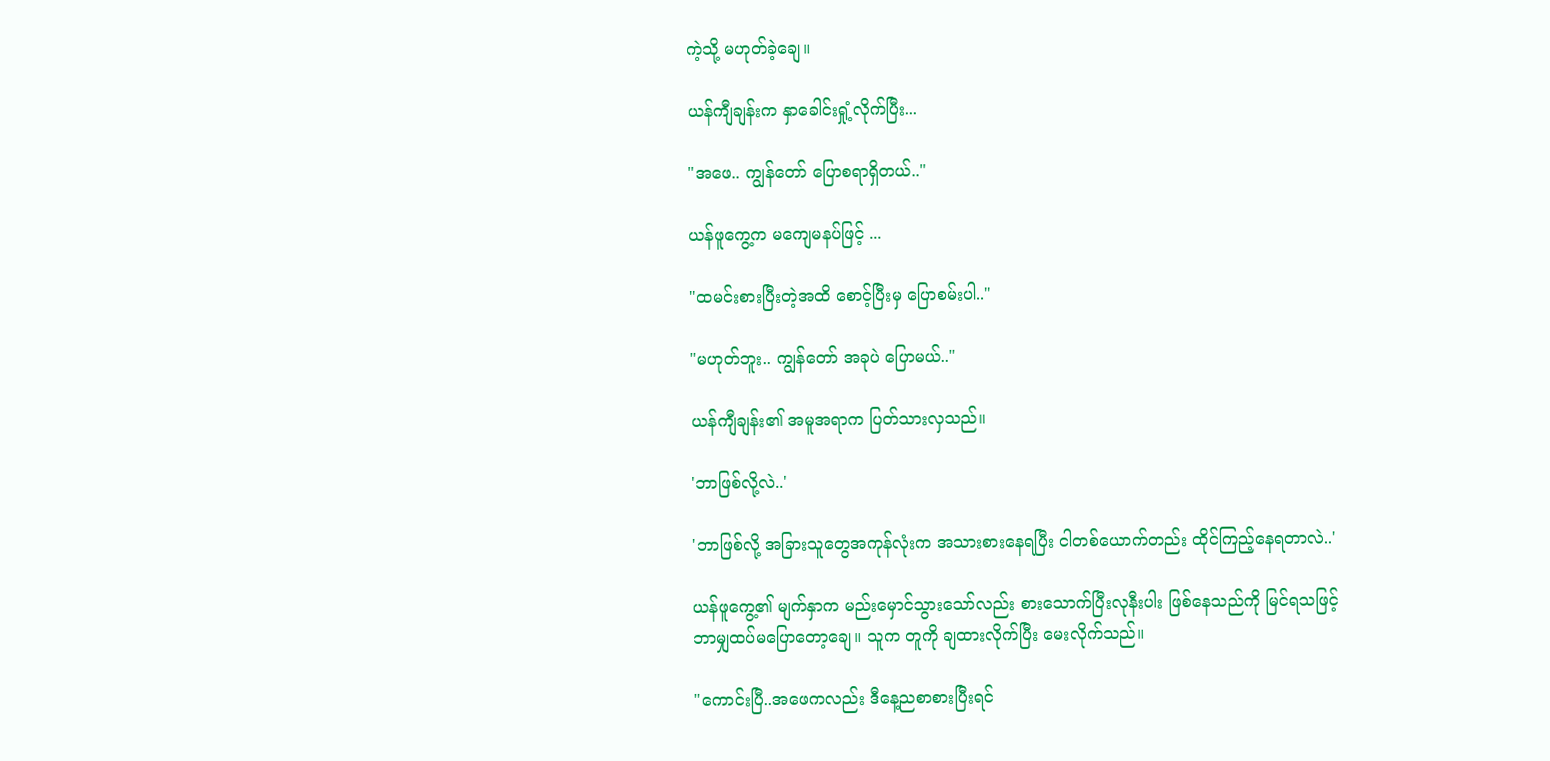ကဲ့သို့ မဟုတ်ခဲ့ချေ။

ယန်ကျီချန်းက နှာခေါင်းရှုံ့လိုက်ပြီး...

"အဖေ.. ကျွန်တော် ပြောစရာရှိတယ်.."

ယန်ဖူကွေ့က မကျေမနပ်ဖြင့် ...

"ထမင်းစားပြီးတဲ့အထိ စောင့်ပြီးမှ ပြောစမ်းပါ.."

"မဟုတ်ဘူး.. ကျွန်တော် အခုပဲ ပြောမယ်.."

ယန်ကျီချန်း၏ အမူအရာက ပြတ်သားလှသည်။

'ဘာဖြစ်လို့လဲ..'

'ဘာဖြစ်လို့ အခြားသူတွေအကုန်လုံးက အသားစားနေရပြီး ငါတစ်ယောက်တည်း ထိုင်ကြည့်နေရတာလဲ..'

ယန်ဖူကွေ့၏ မျက်နှာက မည်းမှောင်သွားသော်လည်း စားသောက်ပြီးလုနီးပါး ဖြစ်နေသည်ကို မြင်ရသဖြင့် ဘာမျှထပ်မပြောတော့ချေ။ သူက တူကို ချထားလိုက်ပြီး မေးလိုက်သည်။

"ကောင်းပြီ..အဖေကလည်း ဒီနေ့ညစာစားပြီးရင်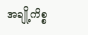အချို့ကိစ္စ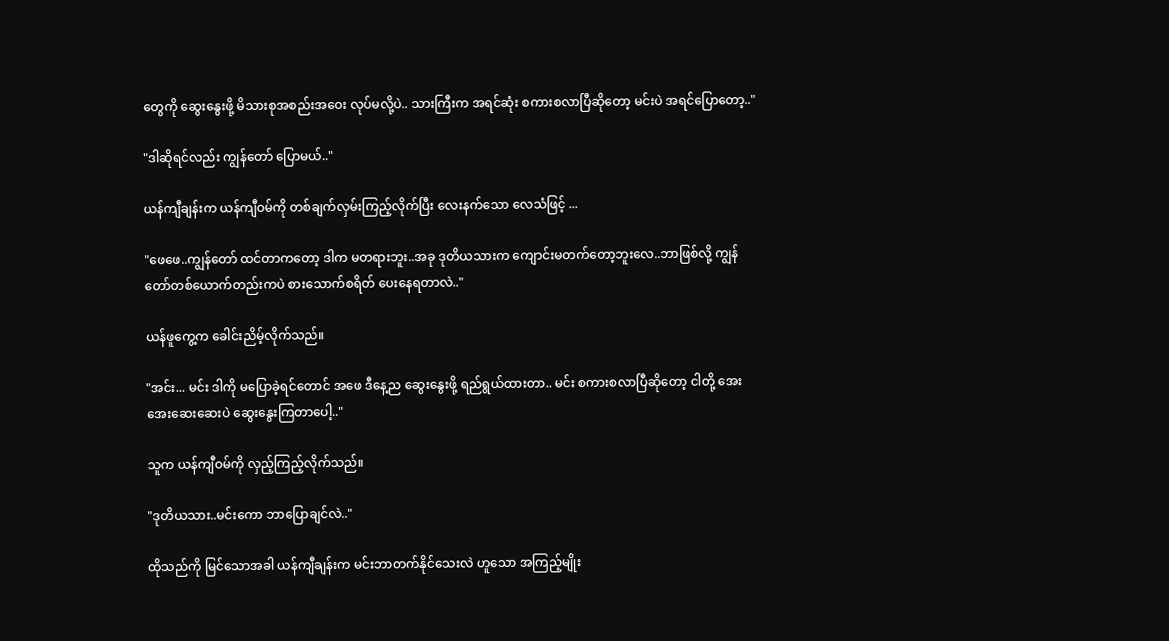တွေကို ဆွေးနွေးဖို့ မိသားစုအစည်းအဝေး လုပ်မလို့ပဲ.. သားကြီးက အရင်ဆုံး စကားစလာပြီဆိုတော့ မင်းပဲ အရင်ပြောတော့.."

"ဒါဆိုရင်လည်း ကျွန်တော် ပြောမယ်.."

ယန်ကျီချန်းက ယန်ကျီဝမ်ကို တစ်ချက်လှမ်းကြည့်လိုက်ပြီး လေးနက်သော လေသံဖြင့် ...

"ဖေဖေ..ကျွန်တော် ထင်တာကတော့ ဒါက မတရားဘူး..အခု ဒုတိယသားက ကျောင်းမတက်တော့ဘူးလေ..ဘာဖြစ်လို့ ကျွန်တော်တစ်ယောက်တည်းကပဲ စားသောက်စရိတ် ပေးနေရတာလဲ.."

ယန်ဖူကွေ့က ခေါင်းညိမ့်လိုက်သည်။

"အင်း... မင်း ဒါကို မပြောခဲ့ရင်တောင် အဖေ ဒီနေ့ည ဆွေးနွေးဖို့ ရည်ရွယ်ထားတာ.. မင်း စကားစလာပြီဆိုတော့ ငါတို့ အေးအေးဆေးဆေးပဲ ဆွေးနွေးကြတာပေါ့.."

သူက ယန်ကျီဝမ်ကို လှည့်ကြည့်လိုက်သည်။

"ဒုတိယသား..မင်းကော ဘာပြောချင်လဲ.."

ထိုသည်ကို မြင်သောအခါ ယန်ကျီချန်းက မင်းဘာတက်နိုင်သေးလဲ ဟူသော အကြည့်မျိုး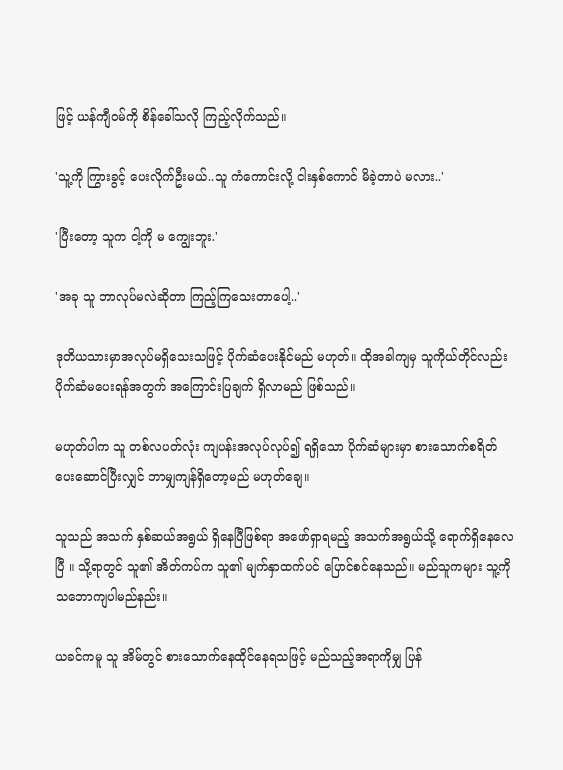ဖြင့် ယန်ကျီဝမ်ကို စိန်ခေါ်သလို ကြည့်လိုက်သည်။

'သူ့ကို ကြွားခွင့် ပေးလိုက်ဦးမယ်..သူ ကံကောင်းလို့ ငါးနှစ်ကောင် မိခဲ့တာပဲ မလား..'

'ပြီးတော့ သူက ငါ့ကို မ ကျွေးဘူး.'

'အခု သူ ဘာလုပ်မလဲဆိုတာ ကြည့်ကြသေးတာပေါ့..'

ဒုတိယသားမှာအလုပ်မရှိသေးသဖြင့် ပိုက်ဆံပေးနိုင်မည် မဟုတ်။ ထိုအခါကျမှ သူကိုယ်တိုင်လည်း ပိုက်ဆံမပေးရန်အတွက် အကြောင်းပြချက် ရှိလာမည် ဖြစ်သည်။

မဟုတ်ပါက သူ တစ်လပတ်လုံး ကျပန်းအလုပ်လုပ်၍ ရရှိသော ပိုက်ဆံများမှာ စားသောက်စရိတ် ပေးဆောင်ပြီးလျှင် ဘာမျှကျန်ရှိတော့မည် မဟုတ်ချေ။

သူသည် အသက် နှစ်ဆယ်အရွယ် ရှိနေပြီဖြစ်ရာ အဖော်ရှာရမည့် အသက်အရွယ်သို့ ရောက်ရှိနေလေပြီ ။ သို့ရာတွင် သူ၏ အိတ်ကပ်က သူ၏ မျက်နှာထက်ပင် ပြောင်စင်နေသည်။ မည်သူကများ သူ့ကို သဘောကျပါမည်နည်း။

ယခင်ကမူ သူ အိမ်တွင် စားသောက်နေထိုင်နေရသဖြင့် မည်သည့်အရာကိုမျှ ပြန်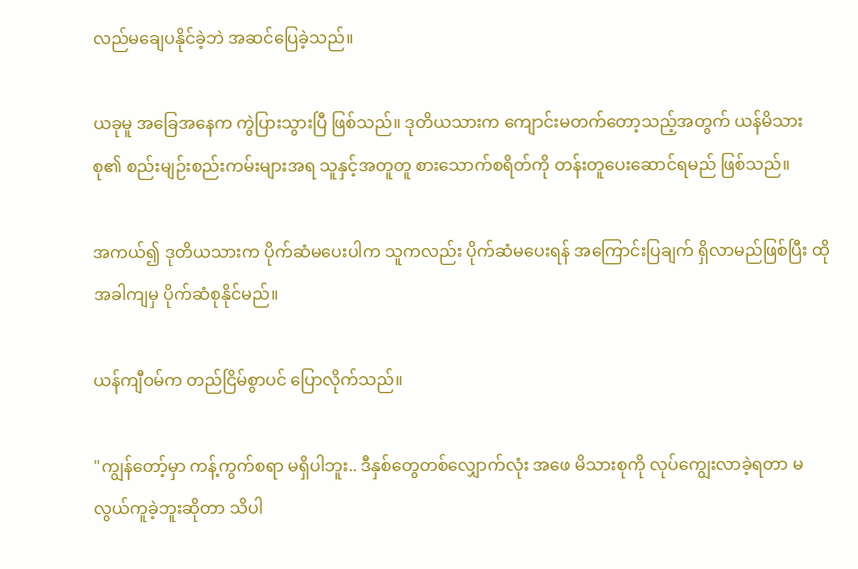လည်မချေပနိုင်ခဲ့ဘဲ အဆင်ပြေခဲ့သည်။

ယခုမူ အခြေအနေက ကွဲပြားသွားပြီ ဖြစ်သည်။ ဒုတိယသားက ကျောင်းမတက်တော့သည့်အတွက် ယန်မိသားစု၏ စည်းမျဉ်းစည်းကမ်းများအရ သူနှင့်အတူတူ စားသောက်စရိတ်ကို တန်းတူပေးဆောင်ရမည် ဖြစ်သည်။

အကယ်၍ ဒုတိယသားက ပိုက်ဆံမပေးပါက သူကလည်း ပိုက်ဆံမပေးရန် အကြောင်းပြချက် ရှိလာမည်ဖြစ်ပြီး ထိုအခါကျမှ ပိုက်ဆံစုနိုင်မည်။

ယန်ကျီဝမ်က တည်ငြိမ်စွာပင် ပြောလိုက်သည်။

"ကျွန်တော့်မှာ ကန့်ကွက်စရာ မရှိပါဘူး.. ဒီနှစ်တွေတစ်လျှောက်လုံး အဖေ မိသားစုကို လုပ်ကျွေးလာခဲ့ရတာ မလွယ်ကူခဲ့ဘူးဆိုတာ သိပါ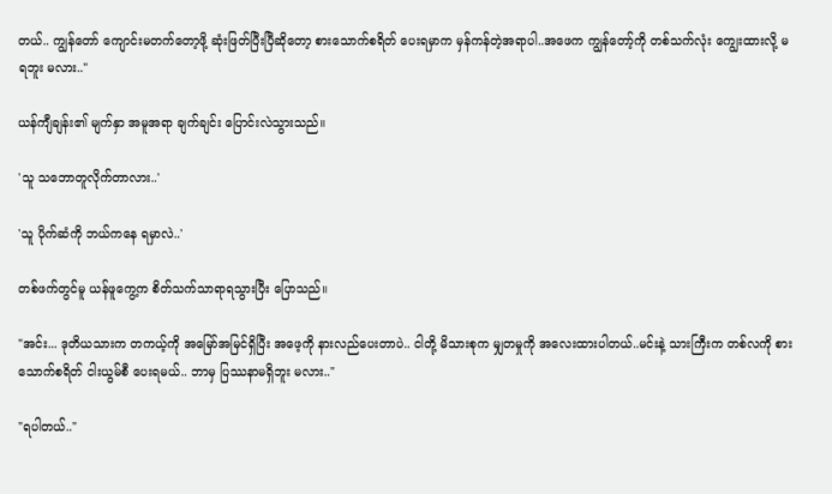တယ်.. ကျွန်တော် ကျောင်းမတက်တော့ဖို့ ဆုံးဖြတ်ပြီးပြီဆိုတော့ စားသောက်စရိတ် ပေးရမှာက မှန်ကန်တဲ့အရာပါ..အဖေက ကျွန်တော့်ကို တစ်သက်လုံး ကျွေးထားလို့ မရဘူး မလား.."

ယန်ကျီချန်း၏ မျက်နှာ အမူအရာ ချက်ချင်း ပြောင်းလဲသွားသည်။

'သူ သဘောတူလိုက်တာလား..'

'သူ ပိုက်ဆံကို ဘယ်ကနေ ရမှာလဲ..'

တစ်ဖက်တွင်မူ ယန်ဖူကွေ့က စိတ်သက်သာရာရသွားပြီး ပြောသည်။

"အင်း... ဒုတိယသားက တကယ့်ကို အမြော်အမြင်ရှိပြီး အဖေ့ကို နားလည်ပေးတာပဲ.. ငါတို့ မိသားစုက မျှတမှုကို အလေးထားပါတယ်..မင်းနဲ့ သားကြီးက တစ်လကို စားသောက်စရိတ် ငါးယွမ်စီ ပေးရမယ်.. ဘာမှ ပြဿနာမရှိဘူး မလား.."

"ရပါတယ်.."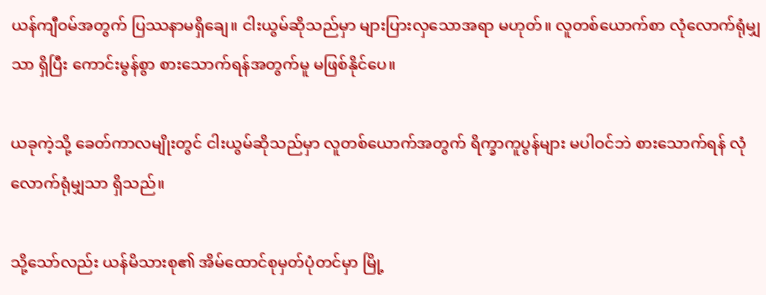ယန်ကျီဝမ်အတွက် ပြဿနာမရှိချေ။ ငါးယွမ်ဆိုသည်မှာ များပြားလှသောအရာ မဟုတ်။ လူတစ်ယောက်စာ လုံလောက်ရုံမျှသာ ရှိပြီး ကောင်းမွန်စွာ စားသောက်ရန်အတွက်မူ မဖြစ်နိုင်ပေ။

ယခုကဲ့သို့ ခေတ်ကာလမျိုးတွင် ငါးယွမ်ဆိုသည်မှာ လူတစ်ယောက်အတွက် ရိက္ခာကူပွန်များ မပါဝင်ဘဲ စားသောက်ရန် လုံလောက်ရုံမျှသာ ရှိသည်။

သို့သော်လည်း ယန်မိသားစု၏ အိမ်ထောင်စုမှတ်ပုံတင်မှာ မြို့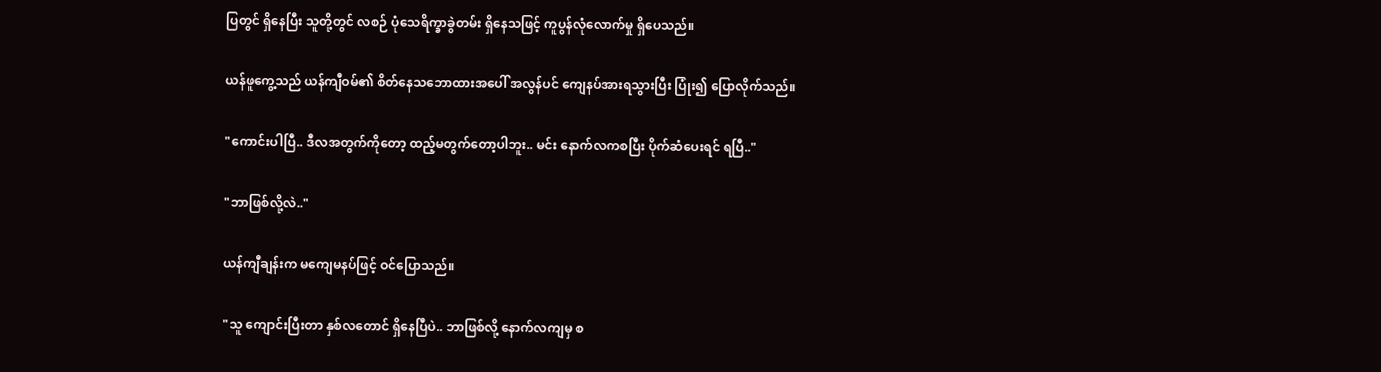ပြတွင် ရှိနေပြီး သူတို့တွင် လစဉ် ပုံသေရိက္ခာခွဲတမ်း ရှိနေသဖြင့် ကူပွန်လုံလောက်မှု ရှိပေသည်။

ယန်ဖူကွေ့သည် ယန်ကျီဝမ်၏ စိတ်နေသဘောထားအပေါ် အလွန်ပင် ကျေနပ်အားရသွားပြီး ပြုံး၍ ပြောလိုက်သည်။

"ကောင်းပါပြီ.. ဒီလအတွက်ကိုတော့ ထည့်မတွက်တော့ပါဘူး.. မင်း နောက်လကစပြီး ပိုက်ဆံပေးရင် ရပြီ.."

"ဘာဖြစ်လို့လဲ.."

ယန်ကျီချန်းက မကျေမနပ်ဖြင့် ဝင်ပြောသည်။

"သူ ကျောင်းပြီးတာ နှစ်လတောင် ရှိနေပြီပဲ.. ဘာဖြစ်လို့ နောက်လကျမှ စ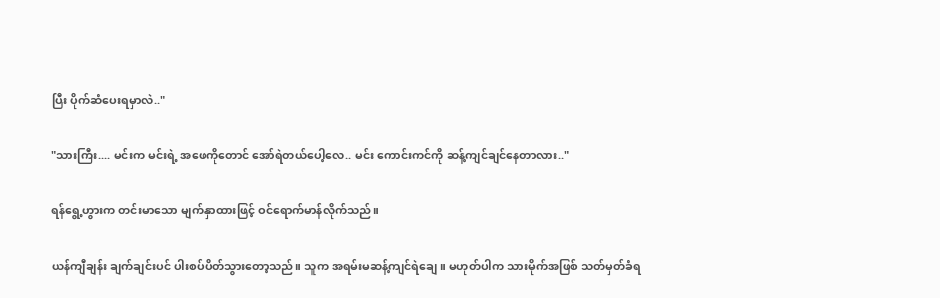ပြီး ပိုက်ဆံပေးရမှာလဲ.."

"သားကြီး.... မင်းက မင်းရဲ့ အဖေကိုတောင် အော်ရဲတယ်ပေါ့လေ.. မင်း ကောင်းကင်ကို ဆန့်ကျင်ချင်နေတာလား.."

ရန်ရွေ့ဟွားက တင်းမာသော မျက်နှာထားဖြင့် ဝင်ရောက်မာန်လိုက်သည်။

ယန်ကျီချန်း ချက်ချင်းပင် ပါးစပ်ပိတ်သွားတော့သည်။ သူက အရမ်းမဆန့်ကျင်ရဲချေ။ မဟုတ်ပါက သားမိုက်အဖြစ် သတ်မှတ်ခံရ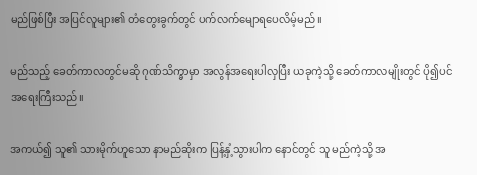မည်ဖြစ်ပြီး အပြင်လူများ၏ တံတွေးခွက်တွင် ပက်လက်မျောရပေလိမ့်မည်။

မည်သည့် ခေတ်ကာလတွင်မဆို ဂုဏ်သိက္ခာမှာ အလွန်အရေးပါလှပြီး ယခုကဲ့သို့ ခေတ်ကာလမျိုးတွင် ပို၍ပင် အရေးကြီးသည်။

အကယ်၍ သူ၏ သားမိုက်ဟူသော နာမည်ဆိုးက ပြန့်နှံ့သွားပါက နောင်တွင် သူ မည်ကဲ့သို့ အ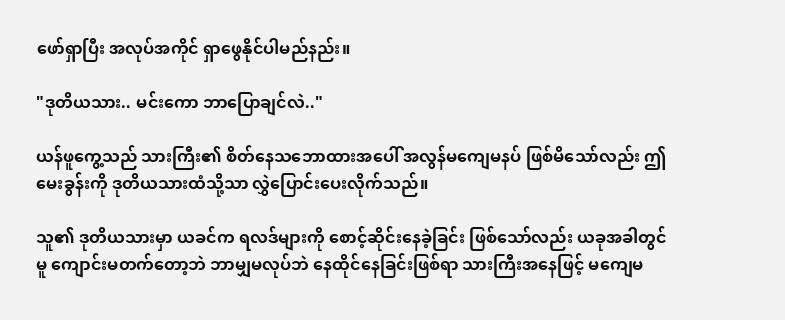ဖော်ရှာပြီး အလုပ်အကိုင် ရှာဖွေနိုင်ပါမည်နည်း။

"ဒုတိယသား.. မင်းကော ဘာပြောချင်လဲ.."

ယန်ဖူကွေ့သည် သားကြီး၏ စိတ်နေသဘောထားအပေါ် အလွန်မကျေမနပ် ဖြစ်မိသော်လည်း ဤမေးခွန်းကို ဒုတိယသားထံသို့သာ လွှဲပြောင်းပေးလိုက်သည်။

သူ၏ ဒုတိယသားမှာ ယခင်က ရလဒ်များကို စောင့်ဆိုင်းနေခဲ့ခြင်း ဖြစ်သော်လည်း ယခုအခါတွင်မူ ကျောင်းမတက်တော့ဘဲ ဘာမျှမလုပ်ဘဲ နေထိုင်နေခြင်းဖြစ်ရာ သားကြီးအနေဖြင့် မကျေမ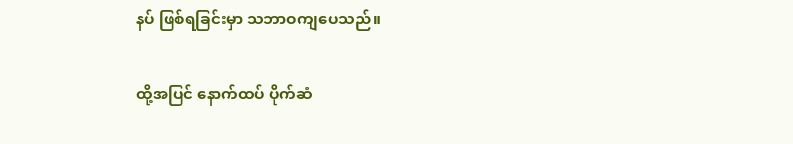နပ် ဖြစ်ရခြင်းမှာ သဘာဝကျပေသည်။

ထို့အပြင် နောက်ထပ် ပိုက်ဆံ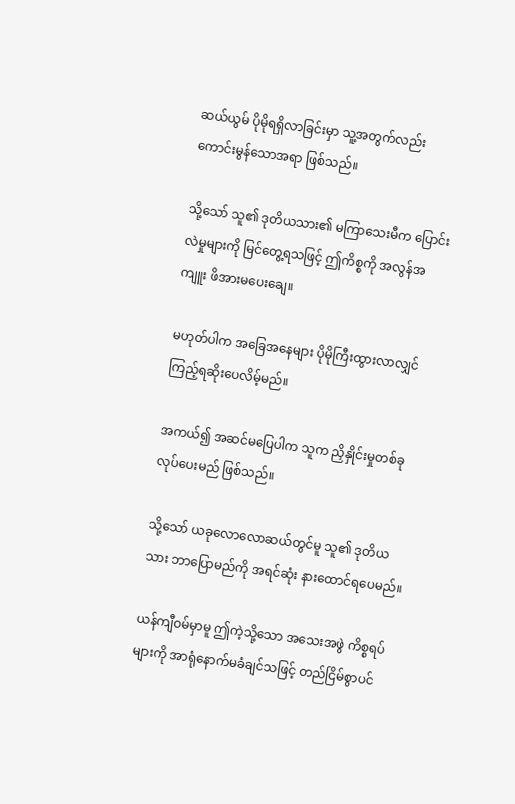ဆယ်ယွမ် ပိုမိုရရှိလာခြင်းမှာ သူ့အတွက်လည်း ကောင်းမွန်သောအရာ ဖြစ်သည်။

သို့သော် သူ၏ ဒုတိယသား၏ မကြာသေးမီက ပြောင်းလဲမှုများကို မြင်တွေ့ရသဖြင့် ဤကိစ္စကို အလွန်အကျူး ဖိအားမပေးချေ။

မဟုတ်ပါက အခြေအနေများ ပိုမိုကြီးထွားလာလျှင် ကြည့်ရဆိုးပေလိမ့်မည်။

အကယ်၍ အဆင်မပြေပါက သူက ညှိနှိုင်းမှုတစ်ခု လုပ်ပေးမည် ဖြစ်သည်။

သို့သော် ယခုလောလောဆယ်တွင်မူ သူ၏ ဒုတိယသား ဘာပြောမည်ကို အရင်ဆုံး နားထောင်ရပေမည်။

ယန်ကျီဝမ်မှာမူ ဤကဲ့သို့သော အသေးအဖွဲ ကိစ္စရပ်များကို အာရုံနောက်မခံချင်သဖြင့် တည်ငြိမ်စွာပင်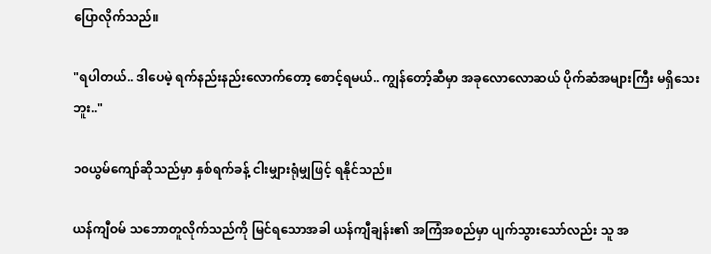ပြောလိုက်သည်။

"ရပါတယ်.. ဒါပေမဲ့ ရက်နည်းနည်းလောက်တော့ စောင့်ရမယ်.. ကျွန်တော့်ဆီမှာ အခုလောလောဆယ် ပိုက်ဆံအများကြီး မရှိသေးဘူး.."

၁၀ယွမ်ကျော်ဆိုသည်မှာ နှစ်ရက်ခန့် ငါးမျှားရုံမျှဖြင့် ရနိုင်သည်။

ယန်ကျီဝမ် သဘောတူလိုက်သည်ကို မြင်ရသောအခါ ယန်ကျီချန်း၏ အကြံအစည်မှာ ပျက်သွားသော်လည်း သူ အ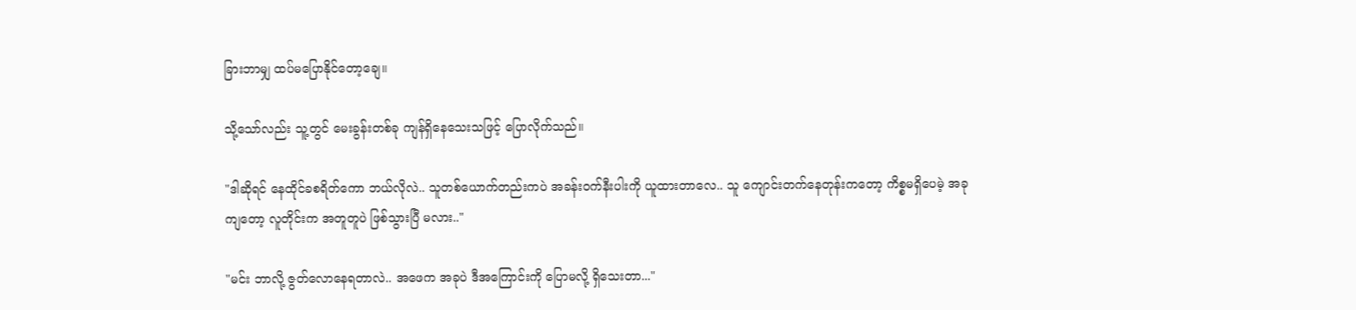ခြားဘာမျှ ထပ်မပြောနိုင်တော့ချေ။

သို့သော်လည်း သူ့တွင် မေးခွန်းတစ်ခု ကျန်ရှိနေသေးသဖြင့် ပြောလိုက်သည်။

"ဒါဆိုရင် နေထိုင်ခစရိတ်ကော ဘယ်လိုလဲ.. သူတစ်ယောက်တည်းကပဲ အခန်းဝက်နီးပါးကို ယူထားတာလေ.. သူ ကျောင်းတက်နေတုန်းကတော့ ကိစ္စမရှိပေမဲ့ အခုကျတော့ လူတိုင်းက အတူတူပဲ ဖြစ်သွားပြီ မလား.."

"မင်း ဘာလို့ ဇွတ်လောနေရတာလဲ.. အဖေက အခုပဲ ဒီအကြောင်းကို ပြောမလို့ ရှိသေးတာ..."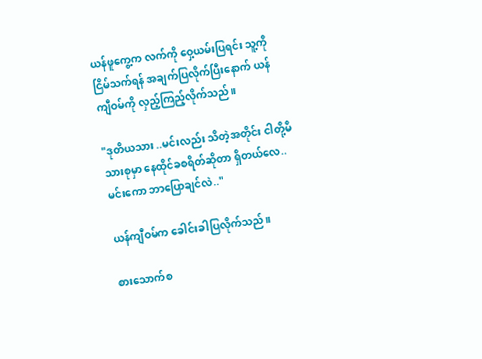ယန်ဖူကွေ့က လက်ကို ဝှေ့ယမ်းပြရင်း သူ့ကို ငြိမ်သက်ရန် အချက်ပြလိုက်ပြီးနောက် ယန်ကျီဝမ်ကို လှည့်ကြည့်လိုက်သည်။

"ဒုတိယသား ..မင်းလည်း သိတဲ့အတိုင်း ငါတို့မိသားစုမှာ နေထိုင်ခစရိတ်ဆိုတာ ရှိတယ်လေ.. မင်းကော ဘာပြောချင်လဲ.."

ယန်ကျီဝမ်က ခေါင်းခါပြလိုက်သည်။

စားသောက်စ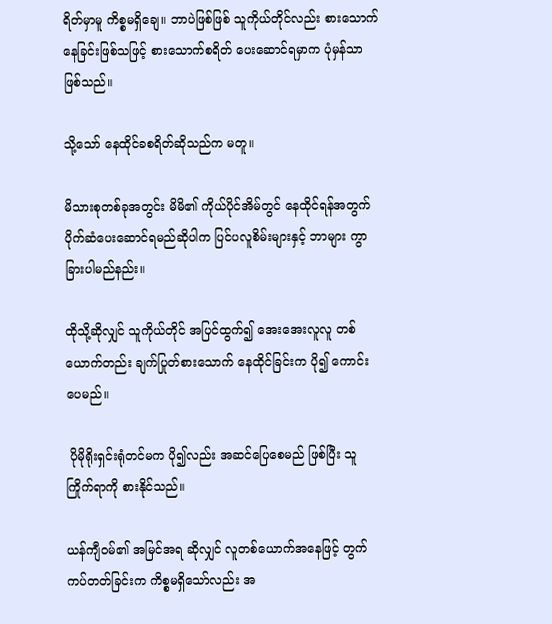ရိတ်မှာမူ ကိစ္စမရှိချေ။ ဘာပဲဖြစ်ဖြစ် သူကိုယ်တိုင်လည်း စားသောက်နေခြင်းဖြစ်သဖြင့် စားသောက်စရိတ် ပေးဆောင်ရမှာက ပုံမှန်သာ ဖြစ်သည်။

သို့သော် နေထိုင်ခစရိတ်ဆိုသည်က မတူ။

မိသားစုတစ်ခုအတွင်း မိမိ၏ ကိုယ်ပိုင်အိမ်တွင် နေထိုင်ရန်အတွက် ပိုက်ဆံပေးဆောင်ရမည်ဆိုပါက ပြင်ပလူစိမ်းများနှင့် ဘာများ ကွာခြားပါမည်နည်း။

ထိုသို့ဆိုလျှင် သူကိုယ်တိုင် အပြင်ထွက်၍ အေးအေးလူလူ တစ်ယောက်တည်း ချက်ပြုတ်စားသောက် နေထိုင်ခြင်းက ပို၍ ကောင်းပေမည်။

 ပိုမိုရိုးရှင်းရုံတင်မက ပို၍လည်း အဆင်ပြေစေမည် ဖြစ်ပြီး သူကြိုက်ရာကို စားနိုင်သည်။

ယန်ကျီဝမ်၏ အမြင်အရ ဆိုလျှင် လူတစ်ယောက်အနေဖြင့် တွက်ကပ်တတ်ခြင်းက ကိစ္စမရှိသော်လည်း အ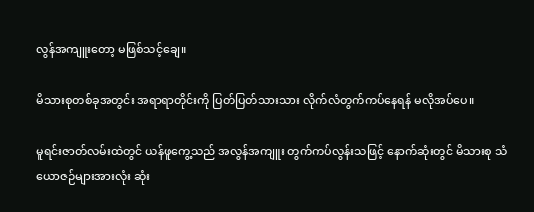လွန်အကျူးတော့ မဖြစ်သင့်ချေ။

မိသားစုတစ်ခုအတွင်း အရာရာတိုင်းကို ပြတ်ပြတ်သားသား လိုက်လံတွက်ကပ်နေရန် မလိုအပ်ပေ။

မူရင်းဇာတ်လမ်းထဲတွင် ယန်ဖူကွေ့သည် အလွန်အကျူး တွက်ကပ်လွန်းသဖြင့် နောက်ဆုံးတွင် မိသားစု သံယောဇဉ်များအားလုံး ဆုံး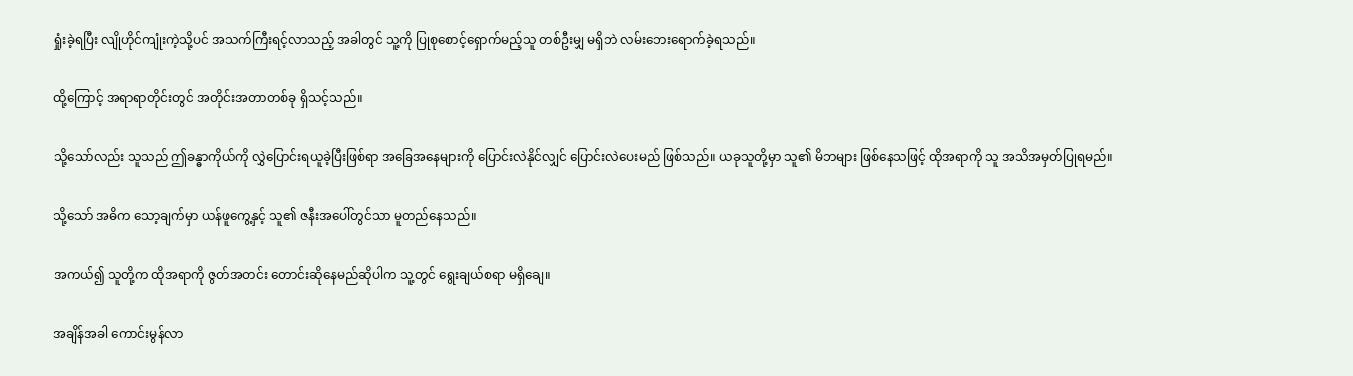ရှုံးခဲ့ရပြီး လျိုဟိုင်ကျုံးကဲ့သို့ပင် အသက်ကြီးရင့်လာသည့် အခါတွင် သူ့ကို ပြုစုစောင့်ရှောက်မည့်သူ တစ်ဦးမျှ မရှိဘဲ လမ်းဘေးရောက်ခဲ့ရသည်။

ထို့ကြောင့် အရာရာတိုင်းတွင် အတိုင်းအတာတစ်ခု ရှိသင့်သည်။

သို့သော်လည်း သူသည် ဤခန္ဓာကိုယ်ကို လွှဲပြောင်းရယူခဲ့ပြီးဖြစ်ရာ အခြေအနေများကို ပြောင်းလဲနိုင်လျှင် ပြောင်းလဲပေးမည် ဖြစ်သည်။ ယခုသူတို့မှာ သူ၏ မိဘများ ဖြစ်နေသဖြင့် ထိုအရာကို သူ အသိအမှတ်ပြုရမည်။

သို့သော် အဓိက သော့ချက်မှာ ယန်ဖူကွေ့နှင့် သူ၏ ဇနီးအပေါ်တွင်သာ မူတည်နေသည်။

အကယ်၍ သူတို့က ထိုအရာကို ဇွတ်အတင်း တောင်းဆိုနေမည်ဆိုပါက သူ့တွင် ရွေးချယ်စရာ မရှိချေ။

အချိန်အခါ ကောင်းမွန်လာ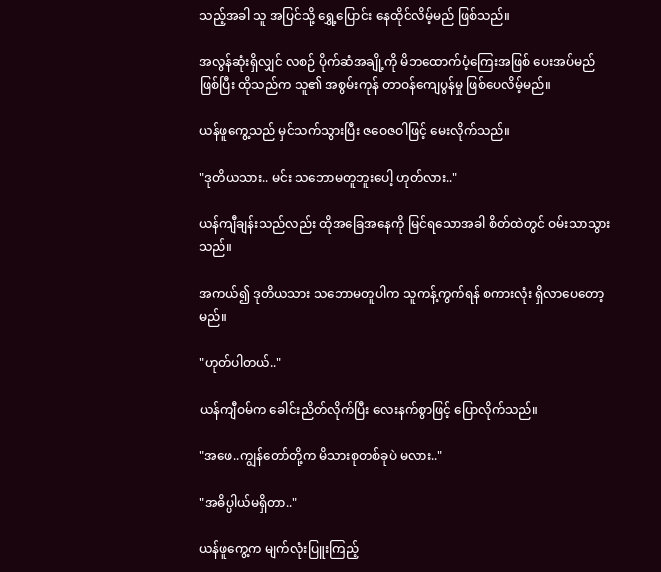သည့်အခါ သူ အပြင်သို့ ရွှေ့ပြောင်း နေထိုင်လိမ့်မည် ဖြစ်သည်။

အလွန်ဆုံးရှိလျှင် လစဉ် ပိုက်ဆံအချို့ကို မိဘထောက်ပံ့ကြေးအဖြစ် ပေးအပ်မည် ဖြစ်ပြီး ထိုသည်က သူ၏ အစွမ်းကုန် တာဝန်ကျေပွန်မှု ဖြစ်ပေလိမ့်မည်။

ယန်ဖူကွေ့သည် မှင်သက်သွားပြီး ဇဝေဇဝါဖြင့် မေးလိုက်သည်။

"ဒုတိယသား.. မင်း သဘောမတူဘူးပေါ့ ဟုတ်လား.."

ယန်ကျီချန်းသည်လည်း ထိုအခြေအနေကို မြင်ရသောအခါ စိတ်ထဲတွင် ဝမ်းသာသွားသည်။

အကယ်၍ ဒုတိယသား သဘောမတူပါက သူကန့်ကွက်ရန် စကားလုံး ရှိလာပေတော့မည်။

"ဟုတ်ပါတယ်.."

ယန်ကျီဝမ်က ခေါင်းညိတ်လိုက်ပြီး လေးနက်စွာဖြင့် ပြောလိုက်သည်။

"အဖေ..ကျွန်တော်တို့က မိသားစုတစ်ခုပဲ မလား.."

"အဓိပ္ပါယ်မရှိတာ.."

ယန်ဖူကွေ့က မျက်လုံးပြူးကြည့်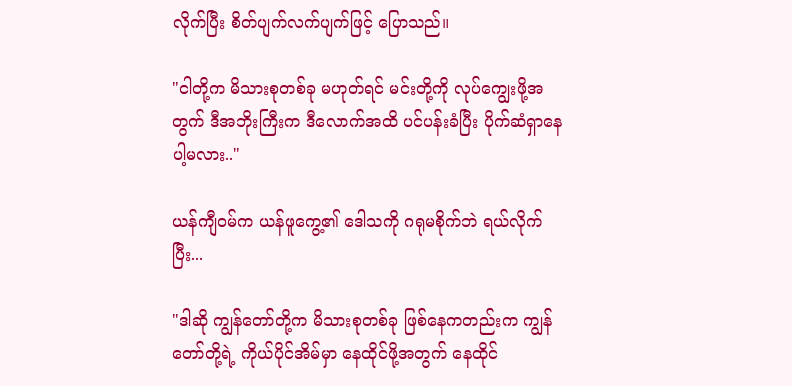လိုက်ပြီး စိတ်ပျက်လက်ပျက်ဖြင့် ပြောသည်။

"ငါတို့က မိသားစုတစ်ခု မဟုတ်ရင် မင်းတို့ကို လုပ်ကျွေးဖို့အတွက် ဒီအဘိုးကြီးက ဒီလောက်အထိ ပင်ပန်းခံပြီး ပိုက်ဆံရှာနေပါ့မလား.."

ယန်ကျီဝမ်က ယန်ဖူကွေ့၏ ဒေါသကို ဂရုမစိုက်ဘဲ ရယ်လိုက်ပြီး...

"ဒါဆို ကျွန်တော်တို့က မိသားစုတစ်ခု ဖြစ်နေကတည်းက ကျွန်တော်တို့ရဲ့ ကိုယ်ပိုင်အိမ်မှာ နေထိုင်ဖို့အတွက် နေထိုင်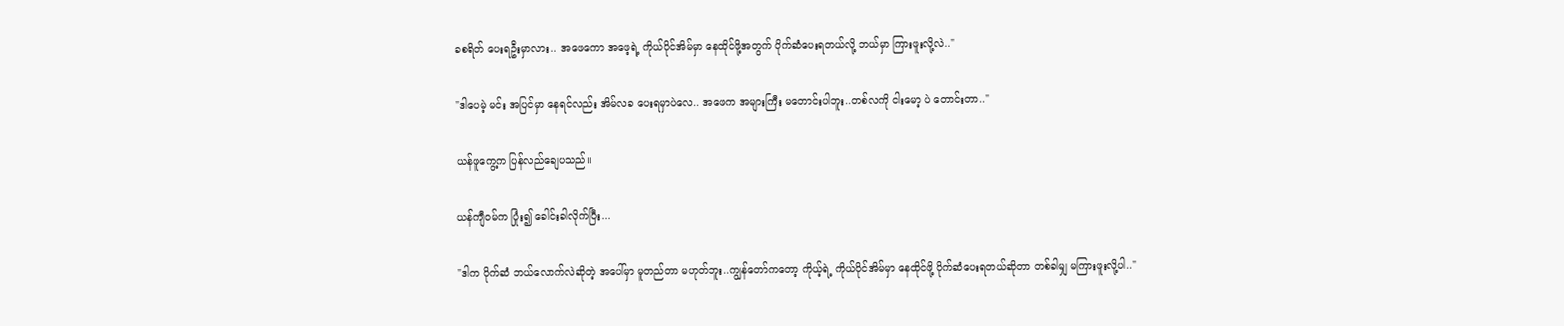ခစရိတ် ပေးရဦးမှာလား.. အဖေကော အဖေ့ရဲ့ ကိုယ်ပိုင်အိမ်မှာ နေထိုင်ဖို့အတွက် ပိုက်ဆံပေးရတယ်လို့ ဘယ်မှာ ကြားဖူးလို့လဲ.."

"ဒါပေမဲ့ မင်း အပြင်မှာ နေရင်လည်း အိမ်လခ ပေးရမှာပဲလေ.. အဖေက အများကြီး မတောင်းပါဘူး..တစ်လကို ငါးမော့ ပဲ တောင်းတာ.."

ယန်ဖူကွေ့က ပြန်လည်ချေပသည်။

ယန်ကျီဝမ်က ပြုံး၍ ခေါင်းခါလိုက်ပြီး...

"ဒါက ပိုက်ဆံ ဘယ်လောက်လဲဆိုတဲ့ အပေါ်မှာ မူတည်တာ မဟုတ်ဘူး..ကျွန်တော်ကတော့ ကိုယ့်ရဲ့ ကိုယ်ပိုင်အိမ်မှာ နေထိုင်ဖို့ ပိုက်ဆံပေးရတယ်ဆိုတာ တစ်ခါမျှ မကြားဖူးလို့ပါ.."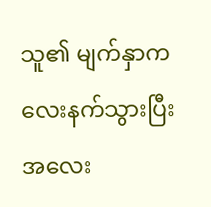သူ၏ မျက်နှာက လေးနက်သွားပြီး အလေး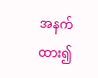အနက်ထား၍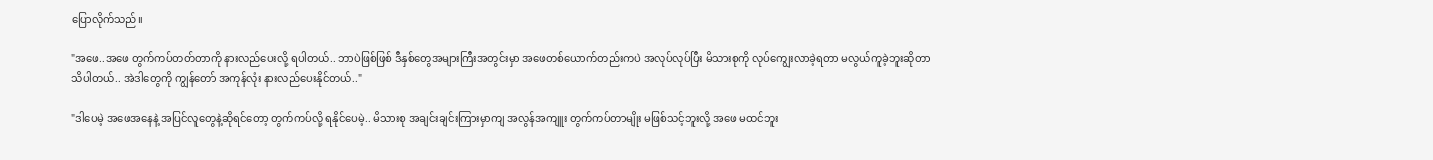ပြောလိုက်သည်။

"အဖေ..အဖေ တွက်ကပ်တတ်တာကို နားလည်ပေးလို့ ရပါတယ်.. ဘာပဲဖြစ်ဖြစ် ဒီနှစ်တွေအများကြီးအတွင်းမှာ အဖေတစ်ယောက်တည်းကပဲ အလုပ်လုပ်ပြီး မိသားစုကို လုပ်ကျွေးလာခဲ့ရတာ မလွယ်ကူခဲ့ဘူးဆိုတာ သိပါတယ်.. အဲဒါတွေကို ကျွန်တော် အကုန်လုံး နားလည်ပေးနိုင်တယ်.."

"ဒါပေမဲ့ အဖေအနေနဲ့ အပြင်လူတွေနဲ့ဆိုရင်တော့ တွက်ကပ်လို့ ရနိုင်ပေမဲ့.. မိသားစု အချင်းချင်းကြားမှာကျ အလွန်အကျူး တွက်ကပ်တာမျိုး မဖြစ်သင့်ဘူးလို့ အဖေ မထင်ဘူး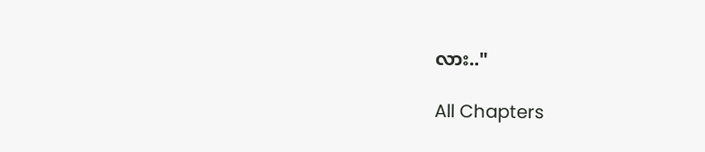လား.."

All Chapters